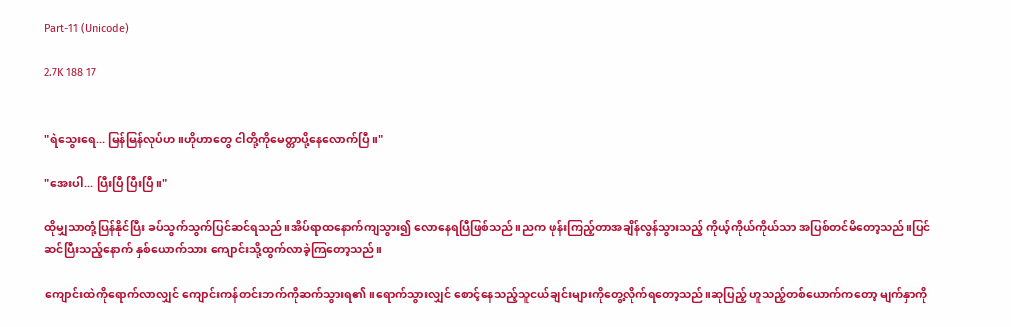Part-11 (Unicode)

2.7K 188 17


"ရဲသွေးရေ... မြန်မြန်လုပ်ဟ။ဟိုဟာတွေ ငါတို့ကိုမေတ္တာပို့နေလောက်ပြီ။"

"အေးပါ... ပြီးပြီ ပြီးပြီ။"

ထိုမျှသာတုံ့ပြန်နိုင်ပြီး ခပ်သွက်သွက်ပြင်ဆင်ရသည်။အိပ်ရာထနောက်ကျသွား၍ လောနေရပြီဖြစ်သည်။ညက ဖုန်းကြည့်တာအချိန်လွန်သွားသည့် ကိုယ့်ကိုယ်ကိုယ်သာ အပြစ်တင်မိတော့သည်။ပြင်ဆင်ပြီးသည့်နောက် နှစ်ယောက်သား ကျောင်းသို့ထွက်လာခဲ့ကြတော့သည်။

ကျောင်းထဲကိုရောက်လာလျှင် ကျောင်းကန်တင်းဘက်ကိုဆက်သွားရ၏။ရောက်သွားလျှင် စောင့်နေသည့်သူငယ်ချင်းများကိုတွေ့လိုက်ရတော့သည်။ဆုပြည့် ဟူသည့်တစ်ယောက်ကတော့ မျက်နှာကို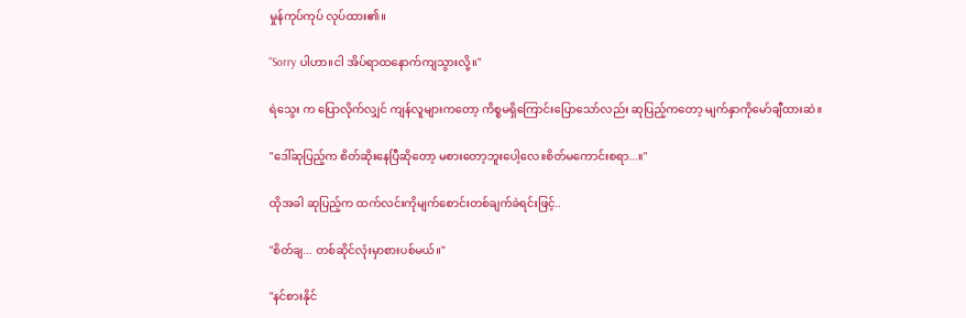မှုန်ကုပ်ကုပ် လုပ်ထား၏။

"Sorry ပါဟာ။ငါ အိပ်ရာထနောက်ကျသွားလို့။"

ရဲသွေး က ပြောလိုက်လျှင် ကျန်လူများကတော့ ကိစ္စမရှိကြောင်းပြောသော်လည်း ဆုပြည့်ကတော့ မျက်နှာကိုမော်ချီထားဆဲ။

"ဒေါ်ဆုပြည့်က စိတ်ဆိုးနေပြီဆိုတော့ မစားတော့ဘူးပေါ့လေ။စိတ်မကောင်းစရာ...။"

ထိုအခါ ဆုပြည့်က ထက်လင်းကိုမျက်စောင်းတစ်ချက်ခဲရင်းဖြင့်..

"စိတ်ချ... တစ်ဆိုင်လုံးမှာစားပစ်မယ်။"

"နင်စားနိုင်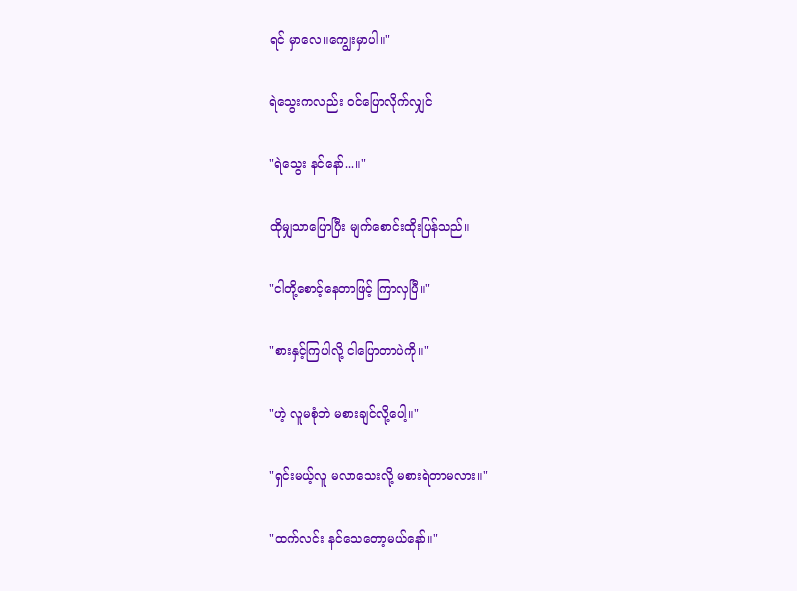ရင် မှာလေ။ကျွေးမှာပါ။"

ရဲသွေးကလည်း ဝင်ပြောလိုက်လျှင်

"ရဲသွေး နင်နော်...။"

ထိုမျှသာပြောပြီး မျက်စောင်းထိုးပြန်သည်။

"ငါတို့စောင့်နေတာဖြင့် ကြာလှပြီ။"

"စားနှင့်ကြပါလို့ ငါပြောတာပဲကို။"

"ဟဲ့ လူမစုံဘဲ မစားချင်လို့ပေါ့။"

"ရှင်းမယ့်လူ မလာသေးလို့ မစားရဲတာမလား။"

"ထက်လင်း နင်သေတော့မယ်နော်။"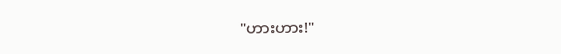"ဟားဟား!"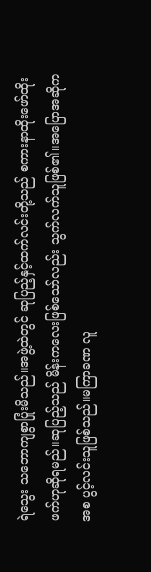ရဲသွေး သဘောကျစွာပြုံးမိသည်။အဖွဲ့ထဲတွင် ဆုပြည့်နှင့်ထက်လင်းတို့သည် စကားနာထိုးဖော်ထိုးဖက်ဟုဆိုရမည်။ဆုပြည့်သည် မိန်းကလေးဖြစ်သော်လည်း သွက်လက်သူဖြစ်၏။အပြောအဆိုကအစ ပွင့်လင်းသူဖြစ်သည်။မကြာခဏ လူ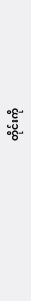တိုင်းကို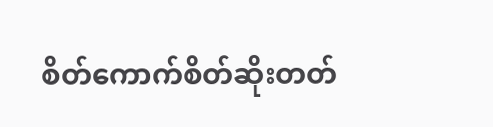စိတ်ကောက်စိတ်ဆိုးတတ်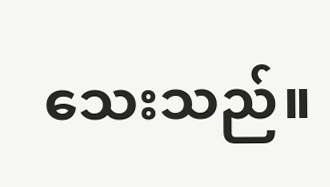သေးသည်။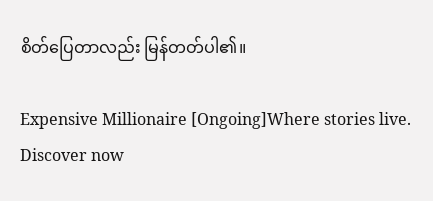စိတ်ပြေတာလည်း မြန်တတ်ပါ၏။

Expensive Millionaire [Ongoing]Where stories live. Discover now